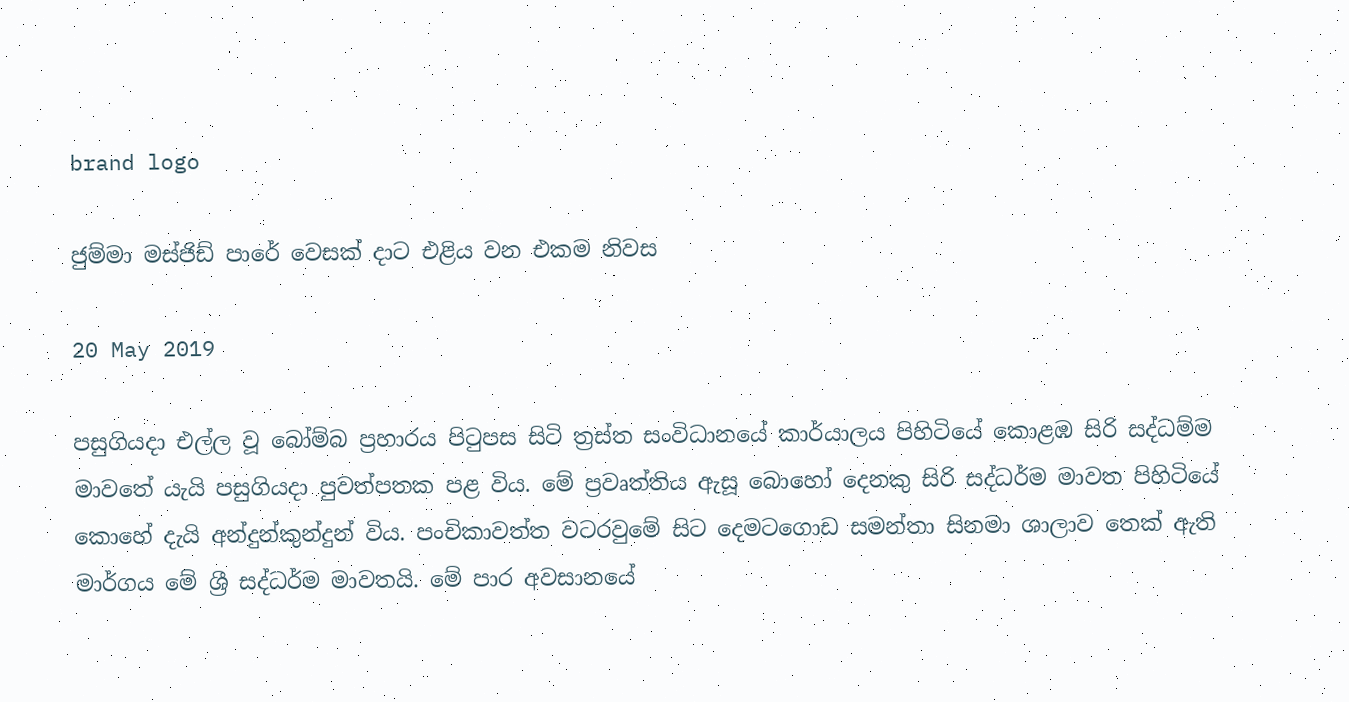brand logo

ජුම්මා මස්ජිඩ් පාරේ වෙසක් දාට එළිය වන එකම නිවස

20 May 2019

පසුගියදා එල්ල වූ බෝම්බ ප්‍රහාරය පිටුපස සිටි ත්‍රස්ත සංවිධානයේ කාර්යාලය පිහිටියේ කොළඹ සිරි සද්ධම්ම මාවතේ යැයි පසුගියදා පුවත්පතක පළ විය. මේ ප්‍රවෘත්තිය ඇසූ බොහෝ දෙනකු සිරි සද්ධර්ම මාවත පිහිටියේ කොහේ දැයි අන්දුන්කුන්දුන් විය. පංචිකාවත්ත වටරවුමේ සිට දෙමටගොඩ සමන්තා සිනමා ශාලාව තෙක් ඇති මාර්ගය මේ ශ්‍රී සද්ධර්ම මාවතයි. මේ පාර අවසානයේ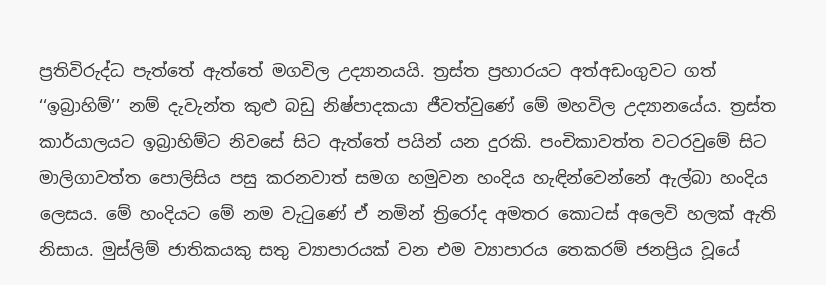ප්‍රතිවිරුද්ධ පැත්තේ ඇත්තේ මගවිල උද්‍යානයයි. ත්‍රස්ත ප්‍රහාරයට අත්අඩංගුවට ගත් ‘‘ඉබ්‍රාහිම්’’ නම් දැවැන්ත කුළු බඩු නිෂ්පාදකයා ජීවත්වුණේ මේ මහවිල උද්‍යානයේය. ත්‍රස්ත කාර්යාලයට ඉබ්‍රාහිම්ට නිවසේ සිට ඇත්තේ පයින් යන දුරකි. පංචිකාවත්ත වටරවුමේ සිට මාලිගාවත්ත පොලිසිය පසු කරනවාත් සමග හමුවන හංදිය හැඳින්වෙන්නේ ඇල්බා හංදිය ලෙසය. මේ හංදියට මේ නම වැටුණේ ඒ නමින් ත්‍රිරෝද අමතර කොටස් අලෙවි හලක් ඇති නිසාය. මුස්ලිම් ජාතිකයකු සතු ව්‍යාපාරයක් වන එම ව්‍යාපාරය තෙකරම් ජනප්‍රිය වූයේ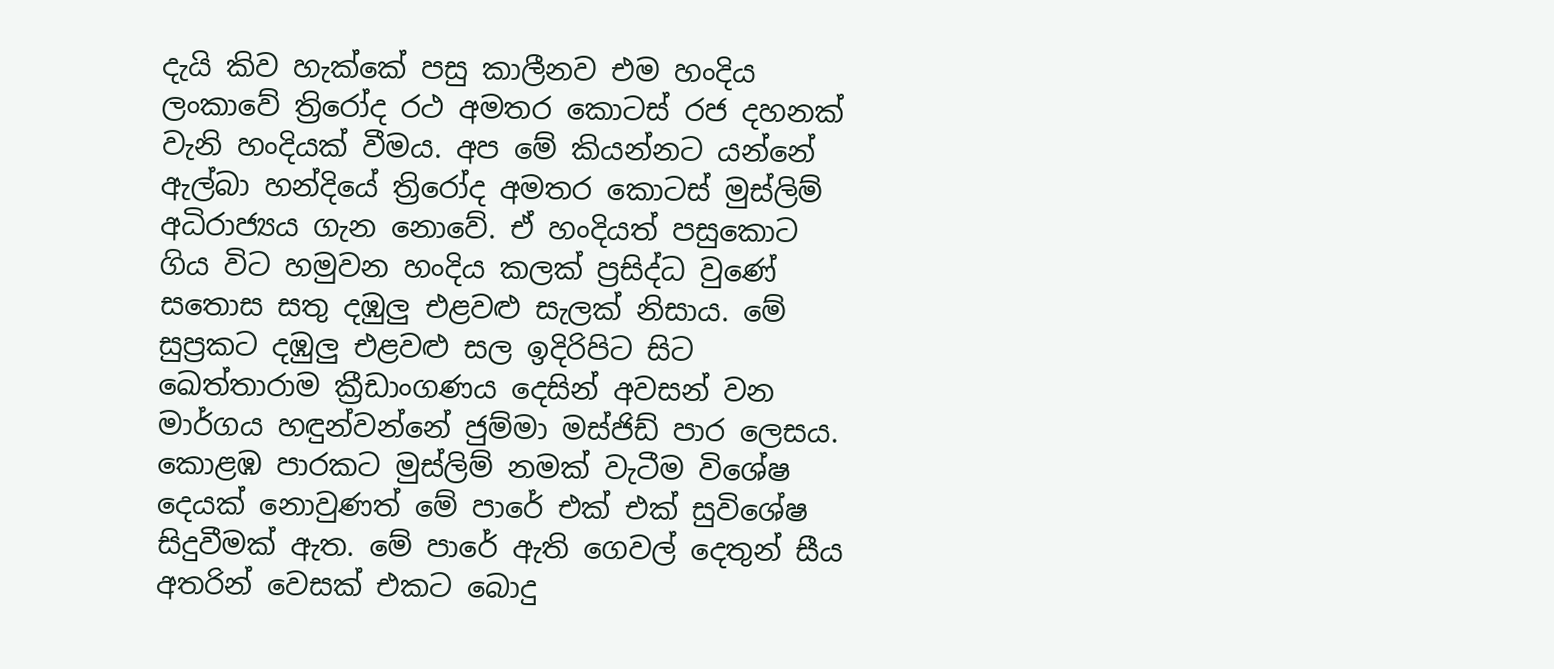දැයි කිව හැක්කේ පසු කාලීනව එම හංදිය ලංකාවේ ත්‍රිරෝද රථ අමතර කොටස් රජ දහනක් වැනි හංදියක් වීමය. අප මේ කියන්නට යන්නේ ඇල්බා හන්දියේ ත්‍රිරෝද අමතර කොටස් මුස්ලිම් අධිරාජ්‍යය ගැන නොවේ. ඒ හංදියත් පසුකොට ගිය විට හමුවන හංදිය කලක් ප්‍රසිද්ධ වුණේ සතොස සතු දඹුලු එළවළු සැලක් නිසාය. මේ සුප්‍රකට දඹුලු එළවළු සල ඉදිරිපිට සිට ඛෙත්තාරාම ක්‍රීඩාංගණය දෙසින් අවසන් වන මාර්ගය හඳුන්වන්නේ ජුම්මා මස්ජිඩ් පාර ලෙසය. කොළඹ පාරකට මුස්ලිම් නමක් වැටීම විශේෂ දෙයක් නොවුණත් මේ පාරේ එක් එක් සුවිශේෂ සිදුවීමක් ඇත. මේ පාරේ ඇති ගෙවල් දෙතුන් සීය අතරින් වෙසක් එකට බොදු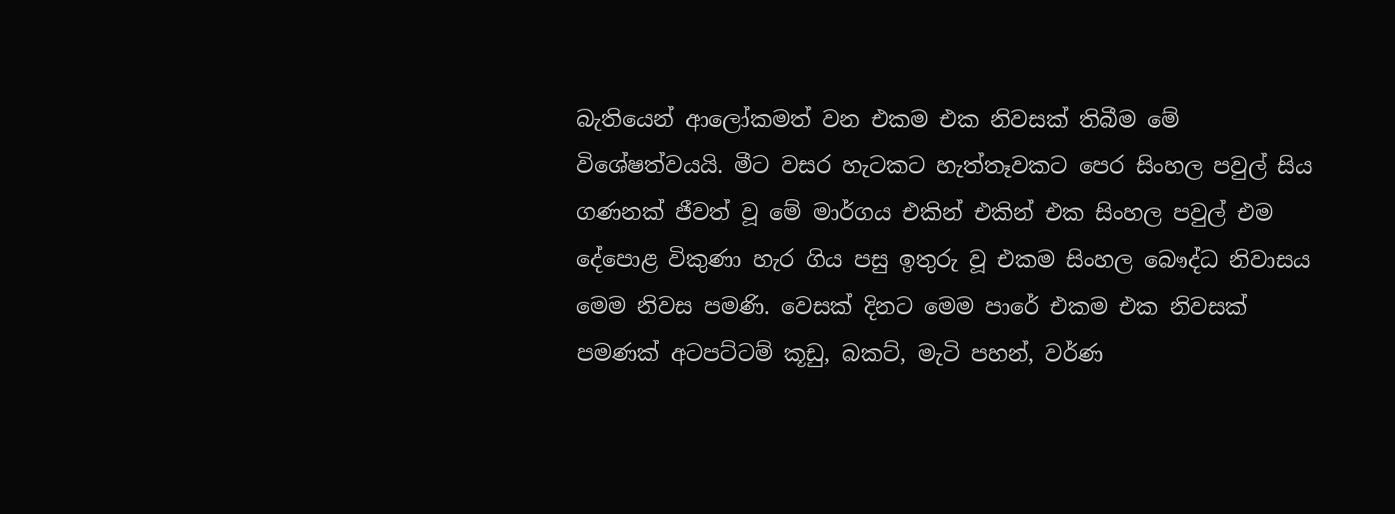බැතියෙන් ආලෝකමත් වන එකම එක නිවසක් තිබීම මේ විශේෂත්වයයි. මීට වසර හැටකට හැත්තෑවකට පෙර සිංහල පවුල් සිය ගණනක් ජීවත් වූ මේ මාර්ගය එකින් එකින් එක සිංහල පවුල් එම දේපොළ විකුණා හැර ගිය පසු ඉතුරු වූ එකම සිංහල බෞද්ධ නිවාසය මෙම නිවස පමණි. වෙසක් දිනට මෙම පාරේ එකම එක නිවසක් පමණක් අටපට්ටම් කූඩු, බකට්, මැටි පහන්, වර්ණ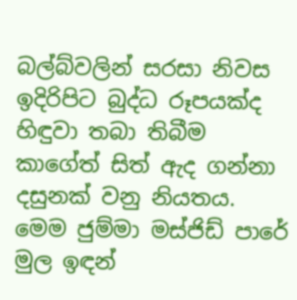බල්බ්වලින් සරසා නිවස ඉදිරිපිට බුද්ධ රූපයක්ද හිඳුවා තබා තිබීම කාගේත් සිත් ඇද ගන්නා දසුනක් වනු නියතය. මෙම ජුම්මා මස්ජිඩ් පාරේ මුල ඉඳන්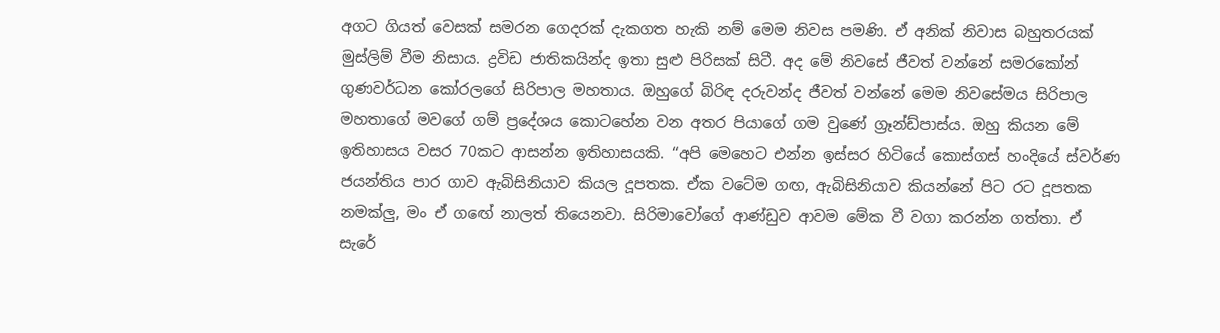අගට ගියත් වෙසක් සමරන ගෙදරක් දැකගත හැකි නම් මෙම නිවස පමණි. ඒ අනික් නිවාස බහුතරයක් මුස්ලිම් වීම නිසාය. ද්‍රවිඩ ජාතිකයින්ද ඉතා සුළු පිරිසක් සිටී. අද මේ නිවසේ ජීවත් වන්නේ සමරකෝන් ගුණවර්ධන කෝරලගේ සිරිපාල මහතාය. ඔහුගේ බිරිඳ දරුවන්ද ජීවත් වන්නේ මෙම නිවසේමය සිරිපාල මහතාගේ මවගේ ගම් ප්‍රදේශය කොටහේන වන අතර පියාගේ ගම වුණේ ග්‍රෑන්ඩ්පාස්ය. ඔහු කියන මේ ඉතිහාසය වසර 70කට ආසන්න ඉතිහාසයකි. ‘‘අපි මෙහෙට එන්න ඉස්සර හිටියේ කොස්ගස් හංදියේ ස්වර්ණ ජයන්තිය පාර ගාව ඇබිසිනියාව කියල දූපතක. ඒක වටේම ගඟ, ඇබිසිනියාව කියන්නේ පිට රට දූපතක නමක්ලු, මං ඒ ගඟේ නාලත් තියෙනවා. සිරිමාවෝගේ ආණ්ඩුව ආවම මේක වී වගා කරන්න ගත්තා. ඒ සැරේ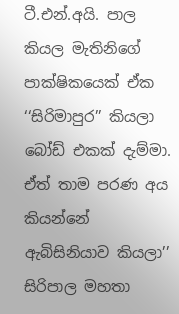ටී.එන්.අයි. පාල කියල මැතිනිගේ පාක්ෂිකයෙක් ඒක ‘‘සිරිමාපුර’’ කියලා බෝඩ් එකක් දැම්මා. ඒත් තාම පරණ අය කියන්නේ ඇබිසිනියාව කියලා’’ සිරිපාල මහතා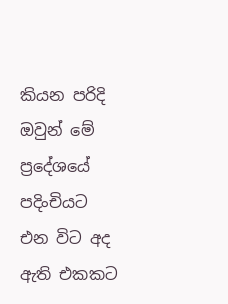කියන පරිදි ඔවුන් මේ ප්‍රදේශයේ පදිංචියට එන විට අද ඇති එකකට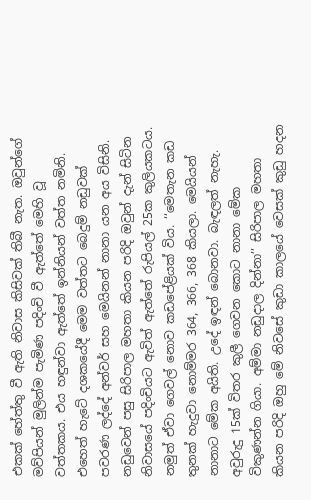එකක් හේත්තු වී ඇති නිවාස කිසිවක් තිබී නැත. ඔවුන්ගේ මව්පියන් මුලින්ම පැමිණ පදිංචි වී ඇත්තේ මෙහි වූ වත්තකය. එය හඳුන්වා ඇත්තේ ඉන්නියන් වත්ත නමිනි. එහෙත් හැටේ දශකයේදී මෙම වත්තට බෙදුම් නඩුවක් පවරණ ලද්දේ අන්වර් සහ මෙයිනන් නානා යන අය විසිනි. නඩුවෙන් පසු සිරිපාල මහතා කියන පරිදි ඔවුන් දැන් සිටින නිවාසයේ පදිංචියට ඇවිත් ඇත්තේ රුපියල් 25ක කුලියකටය. නමුත් ඒවා ගෙවල් නොව කඩපේළියක් විය. ‘‘මෙතැන කඩ තුනක් හැදුවා නොම්මර 364, 366, 368 කියලා. මෙයියන් නානාට මේක අයිති. උදේ ඉඳන් බොනවා. බැඳලත් නැහැ. අවුරුදු 15ක් විතර කුලී ගෙවන කොට නානා මේක විකුණන්න ගියා. අම්මා නඩුදාල දින්නා’’ සිරිපාල මහතා කියන පරිදි ඔහු මේ නිවසේ කුඩා කාලයේ වෙසක් කුඩු හදන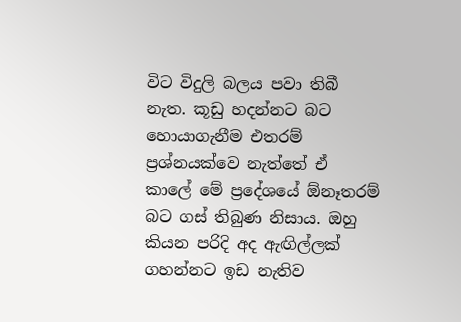විට විදුලි බලය පවා තිබී නැත. කූඩු හදන්නට බට හොයාගැනීම එතරම් ප්‍රශ්නයක්වෙ නැත්තේ ඒ කාලේ මේ ප්‍රදේශයේ ඕනෑතරම් බට ගස් තිබුණ නිසාය. ඔහු කියන පරිදි අද ඇඟිල්ලක් ගහන්නට ඉඩ නැතිව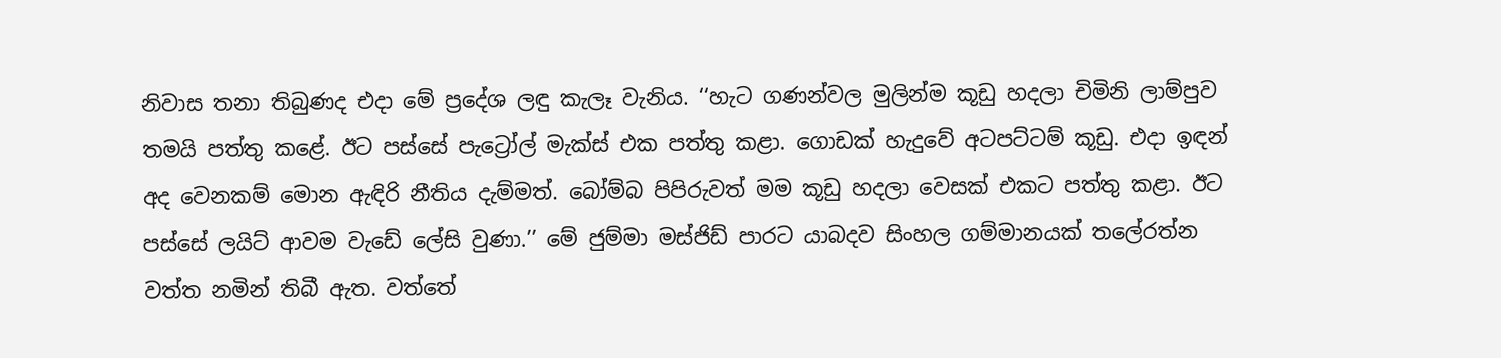නිවාස තනා තිබුණද එදා මේ ප්‍රදේශ ලඳු කැලෑ වැනිය. ‘‘හැට ගණන්වල මුලින්ම කූඩු හදලා චිමිනි ලාම්පුව තමයි පත්තු කළේ. ඊට පස්සේ පැට්‍රෝල් මැක්ස් එක පත්තු කළා. ගොඩක් හැදුවේ අටපට්ටම් කූඩු. එදා ඉඳන් අද වෙනකම් මොන ඇඳිරි නීතිය දැම්මත්. බෝම්බ පිපිරුවත් මම කූඩු හදලා වෙසක් එකට පත්තු කළා. ඊට පස්සේ ලයිට් ආවම වැඩේ ලේසි වුණා.’’ මේ ජුම්මා මස්ජිඩ් පාරට යාබදව සිංහල ගම්මානයක් තලේරත්න වත්ත නමින් තිබී ඇත. වත්තේ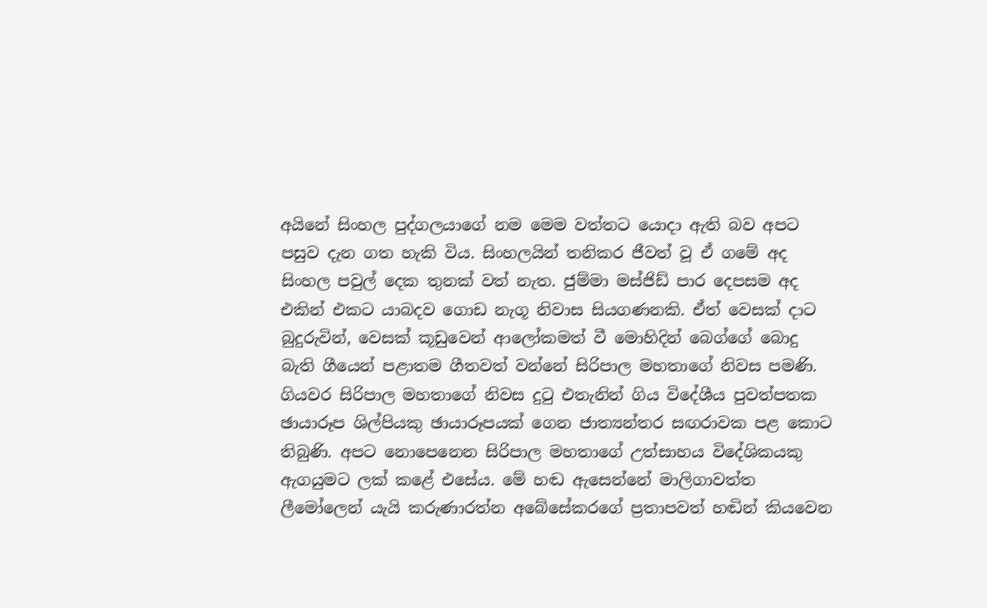අයිනේ සිංහල පුද්ගලයාගේ නම මෙම වත්තට යොදා ඇති බව අපට පසුව දැන ගත හැකි විය. සිංහලයින් තනිකර ජීවත් වූ ඒ ගමේ අද සිංහල පවුල් දෙක තුනක් වත් නැත. ජුම්මා මස්ජිඩ් පාර දෙපසම අද එකින් එකට යාබදව ගොඩ නැගූ නිවාස සියගණනකි. ඒත් වෙසක් දාට බුදුරුවින්, වෙසක් කූඩුවෙන් ආලෝකමත් වී මොහිදින් බෙග්ගේ බොදු බැති ගීයෙන් පළාතම ගීතවත් වන්නේ සිරිපාල මහතාගේ නිවස පමණි. ගියවර සිරිපාල මහතාගේ නිවස දුටු එතැනින් ගිය විදේශීය පුවත්පතක ඡායාරූප ශිල්පියකු ඡායාරූපයක් ගෙන ජාත්‍යන්තර සඟරාවක පළ කොට තිබුණි. අපට නොපෙනෙන සිරිපාල මහතාගේ උත්සාහය විදේශිකයකු ඇගයුමට ලක් කළේ එසේය. මේ හඬ ඇසෙන්නේ මාලිගාවත්ත ලීමෝලෙන් යැයි කරුණාරත්න අබේසේකරගේ ප්‍රතාපවත් හඬින් කියවෙන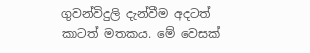ගුවන්විදුලි දැන්වීම අදටත් කාටත් මතකය. මේ වෙසක්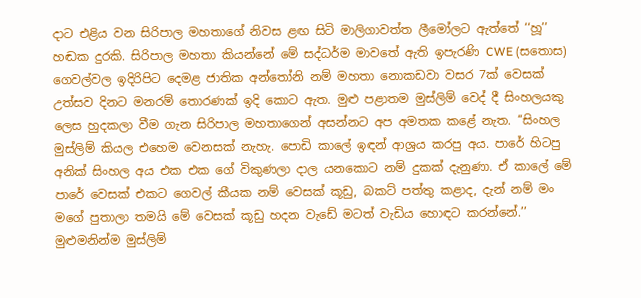දාට එළිය වන සිරිපාල මහතාගේ නිවස ළඟ සිටි මාලිගාවත්ත ලීමෝලට ඇත්තේ ‘‘හූ’’ හඬක දුරකි. සිරිපාල මහතා කියන්නේ මේ සද්ධර්ම මාවතේ ඇති ඉපැරණි CWE (සතොස) ගෙවල්වල ඉදිරිපිට දෙමළ ජාතික අන්තෝනි නම් මහතා නොකඩවා වසර 7ක් වෙසක් උත්සව දිනට මනරම් තොරණක් ඉදි කොට ඇත. මුළු පළාතම මුස්ලිම් වෙද් දී සිංහලයකු ලෙස හුදකලා වීම ගැන සිරිපාල මහතාගෙන් අසන්නට අප අමතක කළේ නැත. ‘‘සිංහල මුස්ලිම් කියල එහෙම වෙනසක් නැහැ. පොඩි කාලේ ඉඳන් ආශ්‍රය කරපු අය. පාරේ හිටපු අනික් සිංහල අය එක එක ගේ විකුණලා දාල යනකොට නම් දුකක් දැනුණා. ඒ කාලේ මේ පාරේ වෙසක් එකට ගෙවල් කීයක නම් වෙසක් කූඩු, බකට් පත්තු කළාද, දැන් නම් මං මගේ පුතාලා තමයි මේ වෙසක් කූඩු හදන වැඩේ මටත් වැඩිය හොඳට කරන්නේ.’’ මුළුමනින්ම මුස්ලිම්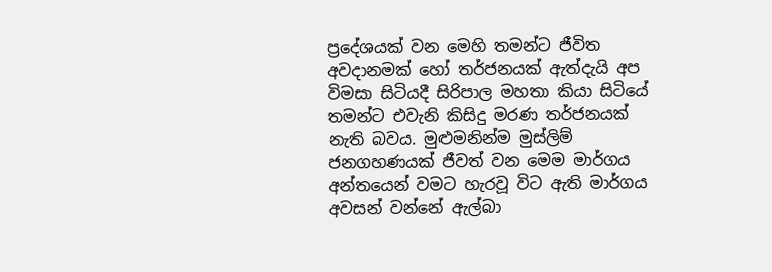ප්‍රදේශයක් වන මෙහි තමන්ට ජීවිත අවදානමක් හෝ තර්ජනයක් ඇත්දැයි අප විමසා සිටියදී සිරිපාල මහතා කියා සිටියේ තමන්ට එවැනි කිසිදු මරණ තර්ජනයක් නැති බවය. මුළුමනින්ම මුස්ලිම් ජනගහණයක් ජීවත් වන මෙම මාර්ගය අන්තයෙන් වමට හැරවූ විට ඇති මාර්ගය අවසන් වන්නේ ඇල්බා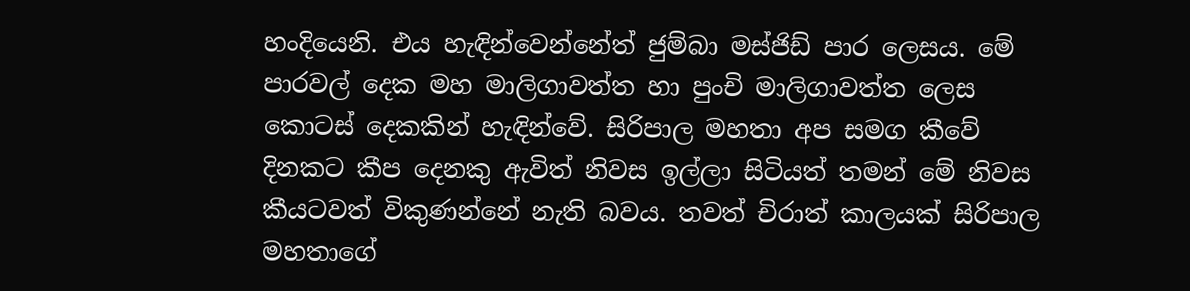හංදියෙනි. එය හැඳින්වෙන්නේත් ජුම්බා මස්ජිඩ් පාර ලෙසය. මේ පාරවල් දෙක මහ මාලිගාවත්ත හා පුංචි මාලිගාවත්ත ලෙස කොටස් දෙකකින් හැඳින්වේ. සිරිපාල මහතා අප සමග කීවේ දිනකට කීප දෙනකු ඇවිත් නිවස ඉල්ලා සිටියත් තමන් මේ නිවස කීයටවත් විකුණන්නේ නැති බවය. තවත් චිරාත් කාලයක් සිරිපාල මහතාගේ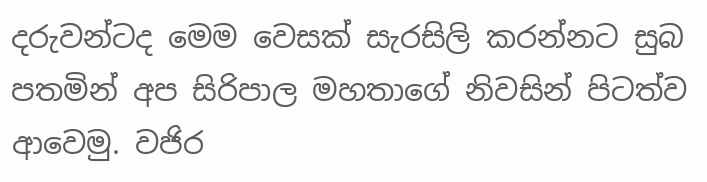දරුවන්ටද මෙම වෙසක් සැරසිලි කරන්නට සුබ පතමින් අප සිරිපාල මහතාගේ නිවසින් පිටත්ව ආවෙමු. වජිර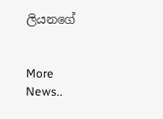ලියනගේ


More News..